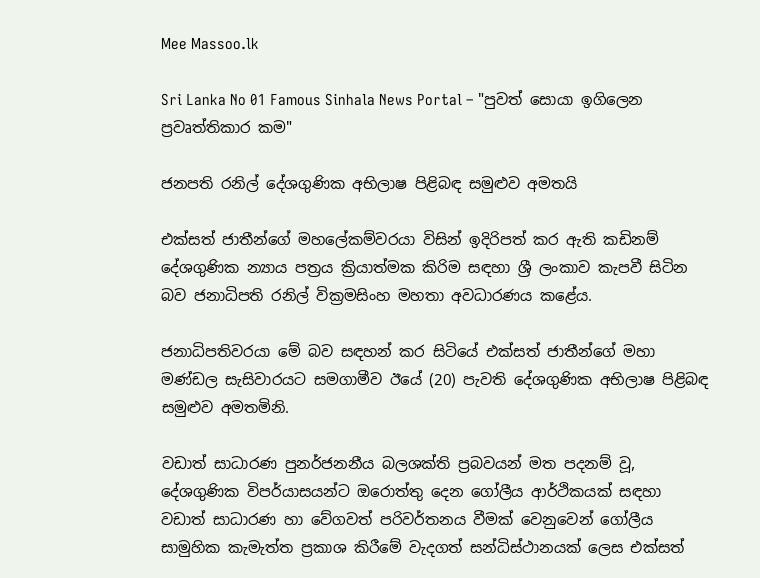Mee Massoo.lk

Sri Lanka No 01 Famous Sinhala News Portal – "පුවත් සොයා ඉගිලෙන ප්‍රවෘත්තිකාර කම"

ජනපති රනිල් දේශගුණික අභිලාෂ පිළිබඳ සමුළුව අමතයි

එක්සත් ජාතීන්ගේ මහලේකම්වරයා විසින් ඉදිරිපත් කර ඇති කඩිනම් දේශගුණික න්‍යාය පත්‍රය ක්‍රියාත්මක කිරිම සඳහා ශ්‍රී ලංකාව කැපවී සිටින බව ජනාධිපති රනිල් වික්‍රමසිංහ මහතා අවධාරණය කළේය.

ජනාධිපතිවරයා මේ බව සඳහන් කර සිටියේ එක්සත් ජාතීන්ගේ මහා මණ්ඩල සැසිවාරයට සමගාමීව ඊයේ (20) පැවති දේශගුණික අභිලාෂ පිළිබඳ සමුළුව අමතමිනි.

වඩාත් සාධාරණ පුනර්ජනනීය බලශක්ති ප්‍රබවයන් මත පදනම් වූ, දේශගුණික විපර්යාසයන්ට ඔරොත්තු දෙන ගෝලීය ආර්ථිකයක් සඳහා වඩාත් සාධාරණ හා වේගවත් පරිවර්තනය වීමක් වෙනුවෙන් ගෝලීය සාමුහික කැමැත්ත ප්‍රකාශ කිරීමේ වැදගත් සන්ධිස්ථානයක් ලෙස එක්සත්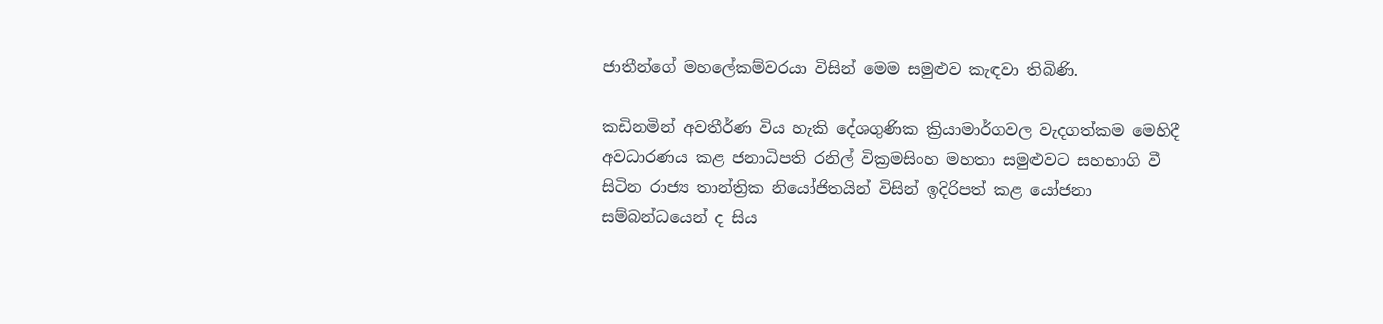ජාතීන්ගේ මහලේකම්වරයා විසින් මෙම සමුළුව කැඳවා තිබිණි.

කඩිනමින් අවතීර්ණ විය හැකි දේශගුණික ක්‍රියාමාර්ගවල වැදගත්කම මෙහිදී අවධාරණය කළ ජනාධිපති රනිල් වික්‍රමසිංහ මහතා සමුළුවට සහභාගි වී සිටින රාජ්‍ය තාන්ත්‍රික නියෝජිතයින් විසින් ඉදිරිපත් කළ යෝජනා සම්බන්ධයෙන් ද සිය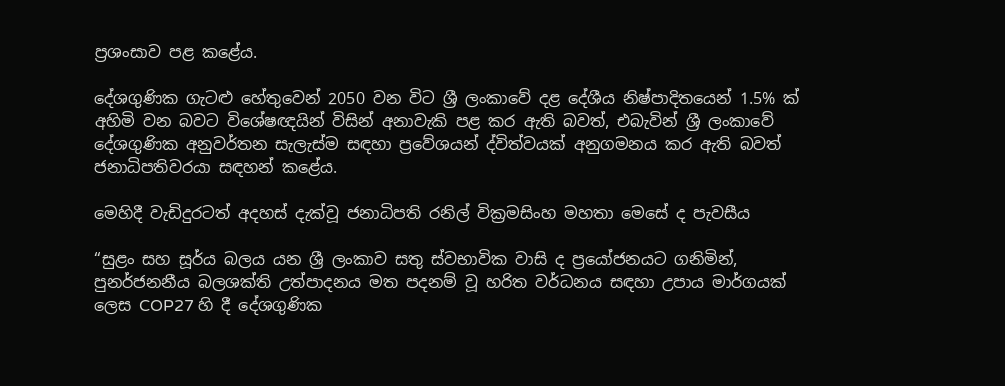ප්‍රශංසාව පළ කළේය.

දේශගුණික ගැටළු හේතුවෙන් 2050 වන විට ශ්‍රී ලංකාවේ දළ දේශීය නිෂ්පාදිතයෙන් 1.5% ක් අහිමි වන බවට විශේෂඥයින් විසින් අනාවැකි පළ කර ඇති බවත්, එබැවින් ශ්‍රී ලංකාවේ දේශගුණික අනුවර්තන සැලැස්ම සඳහා ප්‍රවේශයන් ද්විත්වයක් අනුගමනය කර ඇති බවත් ජනාධිපතිවරයා සඳහන් කළේය.

මෙහිදී වැඩිදුරටත් අදහස් දැක්වූ ජනාධිපති රනිල් වික්‍රමසිංහ මහතා මෙසේ ද පැවසීය

“සුළං සහ සූර්ය බලය යන ශ්‍රී ලංකාව සතු ස්වභාවික වාසි ද ප්‍රයෝජනයට ගනිමින්, පුනර්ජනනීය බලශක්ති උත්පාදනය මත පදනම් වූ හරිත වර්ධනය සඳහා උපාය මාර්ගයක් ලෙස COP27 හි දී දේශගුණික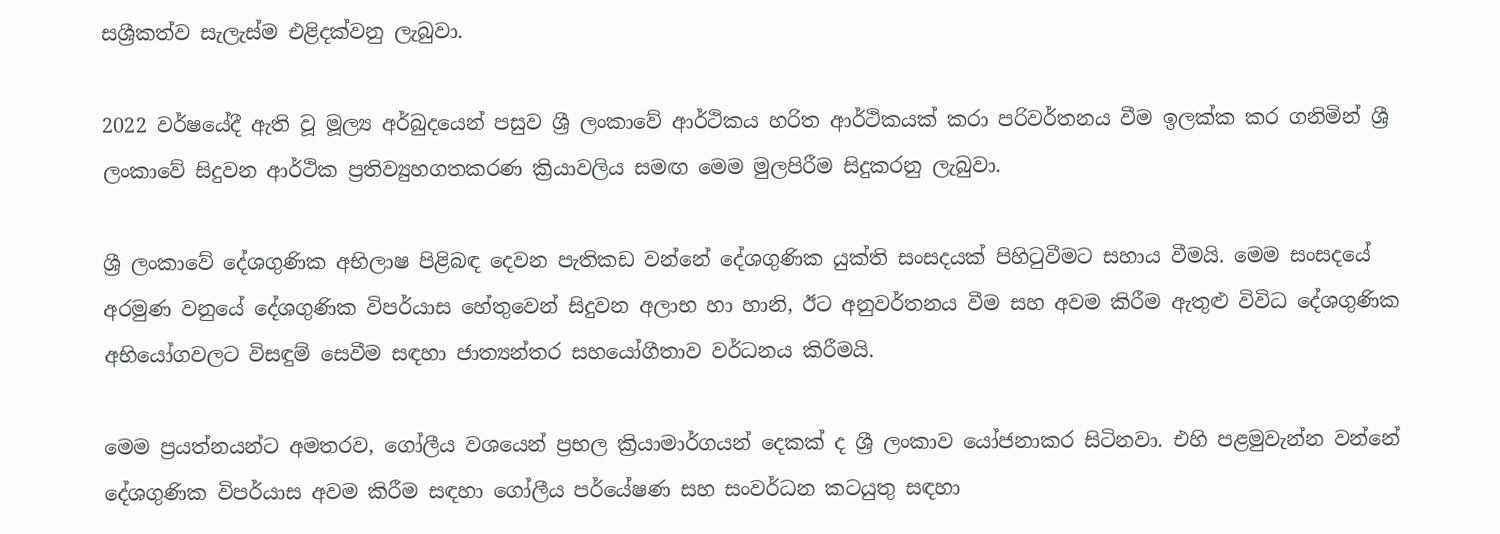සශ්‍රීකත්ව සැලැස්ම එළිදක්වනු ලැබුවා.

2022 වර්ෂයේදී ඇති වූ මූල්‍ය අර්බුදයෙන් පසුව ශ්‍රී ලංකාවේ ආර්ථිකය හරිත ආර්ථිකයක් කරා පරිවර්තනය වීම ඉලක්ක කර ගනිමින් ශ්‍රී ලංකාවේ සිදුවන ආර්ථික ප්‍රතිව්‍යුහගතකරණ ක්‍රියාවලිය සමඟ මෙම මුලපිරීම සිදුකරනු ලැබුවා.

ශ්‍රී ලංකාවේ දේශගුණික අභිලාෂ පිළිබඳ දෙවන පැතිකඩ වන්නේ දේශගුණික යුක්ති සංසදයක් පිහිටුවීමට සහාය වීමයි. මෙම සංසදයේ අරමුණ වනුයේ දේශගුණික විපර්යාස හේතුවෙන් සිදුවන අලාභ හා හානි, ඊට අනුවර්තනය වීම සහ අවම කිරීම ඇතුළු විවිධ දේශගුණික අභියෝගවලට විසඳුම් සෙවීම සඳහා ජාත්‍යන්තර සහයෝගීතාව වර්ධනය කිරීමයි.

මෙම ප්‍රයත්නයන්ට අමතරව, ගෝලීය වශයෙන් ප්‍රභල ක්‍රියාමාර්ගයන් දෙකක් ද ශ්‍රී ලංකාව යෝජනාකර සිටිනවා. එහි පළමුවැන්න වන්නේ දේශගුණික විපර්යාස අවම කිරීම සඳහා ගෝලීය පර්යේෂණ සහ සංවර්ධන කටයුතු සඳහා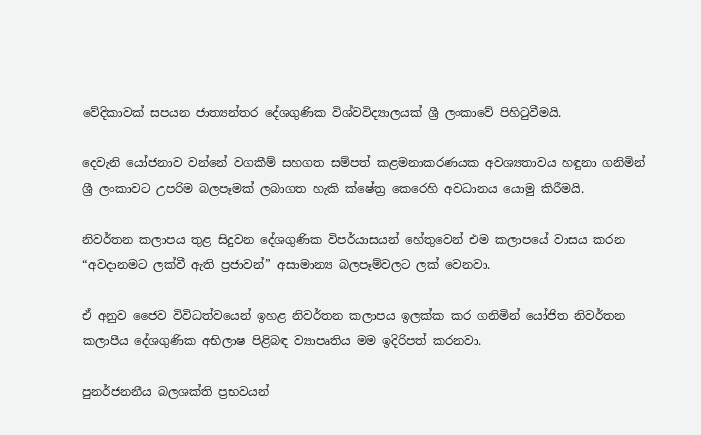වේදිකාවක් සපයන ජාත්‍යන්තර දේශගුණික විශ්වවිද්‍යාලයක් ශ්‍රී ලංකාවේ පිහිටුවීම‍යි.

දෙවැනි යෝජනාව වන්නේ වගකීම් සහගත සම්පත් කළමනාකරණයක අවශ්‍යතාවය හඳුනා ගනිමින් ශ්‍රී ලංකාවට උපරිම බලපෑමක් ලබාගත හැකි ක්ෂේත්‍ර කෙරෙහි අවධානය යොමු කිරීමයි.

නිවර්තන කලාපය තුළ සිදුවන දේශගුණික විපර්යාසයන් හේතුවෙන් එම කලාපයේ වාසය කරන “අවදානමට ලක්වී ඇති ප්‍රජාවන්” අසාමාන්‍ය බලපෑම්වලට ලක් වෙනවා.

ඒ අනුව ජෛව විවිධත්වයෙන් ඉහළ නිවර්තන කලාපය ඉලක්ක කර ගනිමින් යෝජිත නිවර්තන කලාපීය දේශගුණික අභිලාෂ පිළිබඳ ව්‍යාපෘතිය මම ඉදිරිපත් කරනවා.

පුනර්ජනනීය බලශක්ති ප්‍රභවයන්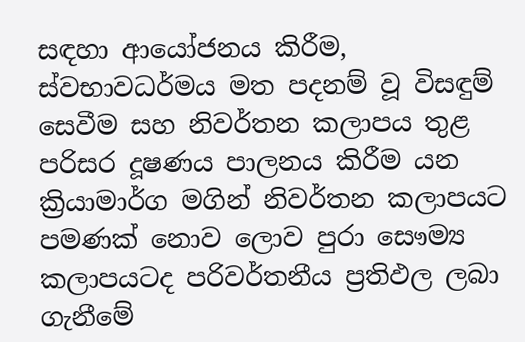සඳහා ආයෝජනය කිරීම, ස්වභාවධර්මය මත පදනම් වූ විසඳුම් සෙවීම සහ නිවර්තන කලාපය තුළ පරිසර දූෂණය පාලනය කිරීම යන ක්‍රියාමාර්ග මගින් නිවර්තන කලාපයට පමණක් නොව ලොව පුරා සෞම්‍ය කලාපයටද පරිවර්තනීය ප්‍රතිඵල ලබා ගැනීමේ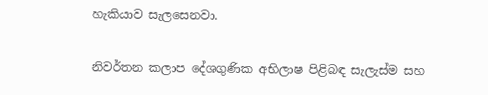හැකියාව සැලසෙනවා.

නිවර්තන කලාප දේශගුණික අභිලාෂ පිළිබඳ සැලැස්ම සහ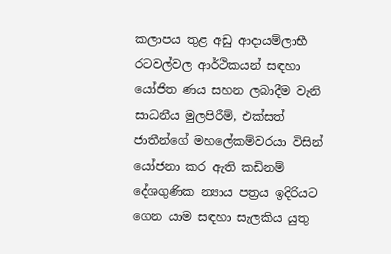කලාපය තුළ අඩු ආදායම්ලාභී රටවල්වල ආර්ථිකයන් සඳහා යෝජිත ණය සහන ලබාදීම වැනි සාධනීය මුලපිරීම්, එක්සත් ජාතීන්ගේ මහලේකම්වරයා විසින් යෝජනා කර ඇති කඩිනම් දේශගුණික න්‍යාය පත්‍රය ඉදිරියට ගෙන යාම සඳහා සැලකිය යුතු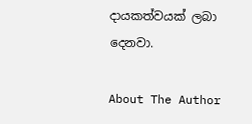දායකත්වයක් ලබා දෙනවා.

About The Author